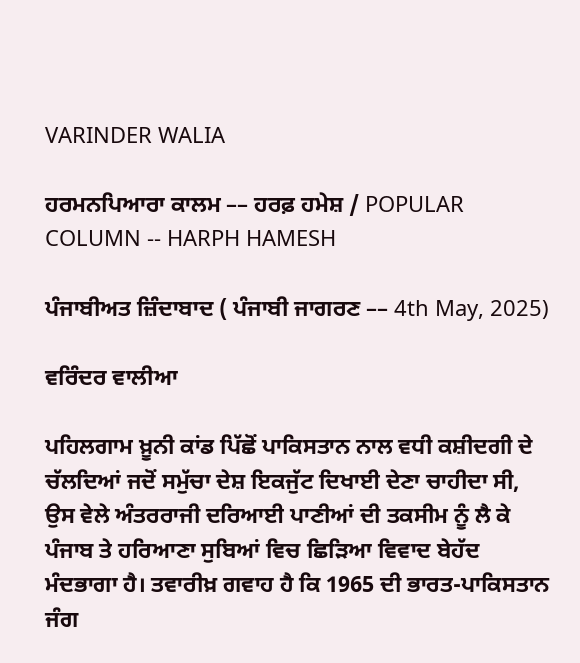VARINDER WALIA

ਹਰਮਨਪਿਆਰਾ ਕਾਲਮ –– ਹਰਫ਼ ਹਮੇਸ਼ / POPULAR COLUMN -- HARPH HAMESH

ਪੰਜਾਬੀਅਤ ਜ਼ਿੰਦਾਬਾਦ ( ਪੰਜਾਬੀ ਜਾਗਰਣ –– 4th May, 2025)

ਵਰਿੰਦਰ ਵਾਲੀਆ

ਪਹਿਲਗਾਮ ਖ਼ੂਨੀ ਕਾਂਡ ਪਿੱਛੋਂ ਪਾਕਿਸਤਾਨ ਨਾਲ ਵਧੀ ਕਸ਼ੀਦਗੀ ਦੇ ਚੱਲਦਿਆਂ ਜਦੋਂ ਸਮੁੱਚਾ ਦੇਸ਼ ਇਕਜੁੱਟ ਦਿਖਾਈ ਦੇਣਾ ਚਾਹੀਦਾ ਸੀ, ਉਸ ਵੇਲੇ ਅੰਤਰਰਾਜੀ ਦਰਿਆਈ ਪਾਣੀਆਂ ਦੀ ਤਕਸੀਮ ਨੂੰ ਲੈ ਕੇ ਪੰਜਾਬ ਤੇ ਹਰਿਆਣਾ ਸੁਬਿਆਂ ਵਿਚ ਛਿੜਿਆ ਵਿਵਾਦ ਬੇਹੱਦ ਮੰਦਭਾਗਾ ਹੈ। ਤਵਾਰੀਖ਼ ਗਵਾਹ ਹੈ ਕਿ 1965 ਦੀ ਭਾਰਤ-ਪਾਕਿਸਤਾਨ ਜੰਗ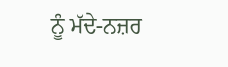ਨੂੰ ਮੱਦੇ-ਨਜ਼ਰ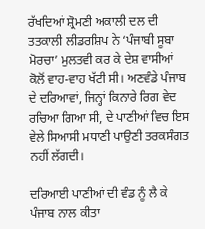ਰੱਖਦਿਆਂ ਸ਼੍ਰੋਮਣੀ ਅਕਾਲੀ ਦਲ ਦੀ ਤਤਕਾਲੀ ਲੀਡਰਸ਼ਿਪ ਨੇ ‘ਪੰਜਾਬੀ ਸੂਬਾ ਮੋਰਚਾ’ ਮੁਲਤਵੀ ਕਰ ਕੇ ਦੇਸ਼ ਵਾਸੀਆਂ ਕੋਲੋਂ ਵਾਹ-ਵਾਹ ਖੱਟੀ ਸੀ। ਅਣਵੰਡੇ ਪੰਜਾਬ ਦੇ ਦਰਿਆਵਾਂ, ਜਿਨ੍ਹਾਂ ਕਿਨਾਰੇ ਰਿਗ ਵੇਦ ਰਚਿਆ ਗਿਆ ਸੀ, ਦੇ ਪਾਣੀਆਂ ਵਿਚ ਇਸ ਵੇਲੇ ਸਿਆਸੀ ਮਧਾਣੀ ਪਾਉਣੀ ਤਰਕਸੰਗਤ ਨਹੀਂ ਲੱਗਦੀ।

ਦਰਿਆਈ ਪਾਣੀਆਂ ਦੀ ਵੰਡ ਨੂੰ ਲੈ ਕੇ ਪੰਜਾਬ ਨਾਲ ਕੀਤਾ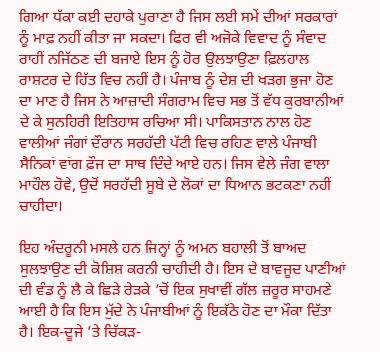ਗਿਆ ਧੱਕਾ ਕਈ ਦਹਾਕੇ ਪੁਰਾਣਾ ਹੈ ਜਿਸ ਲਈ ਸਮੇਂ ਦੀਆਂ ਸਰਕਾਰਾਂ ਨੂੰ ਮਾਫ਼ ਨਹੀਂ ਕੀਤਾ ਜਾ ਸਕਦਾ। ਫਿਰ ਵੀ ਅਜੋਕੇ ਵਿਵਾਦ ਨੂੰ ਸੰਵਾਦ ਰਾਹੀਂ ਨਜਿੱਠਣ ਦੀ ਬਜਾਏ ਇਸ ਨੂੰ ਹੋਰ ਉਲਝਾਉਣਾ ਫ਼ਿਲਹਾਲ ਰਾਸ਼ਟਰ ਦੇ ਹਿੱਤ ਵਿਚ ਨਹੀਂ ਹੈ। ਪੰਜਾਬ ਨੂੰ ਦੇਸ਼ ਦੀ ਖੜਗ ਭੁਜਾ ਹੋਣ ਦਾ ਮਾਣ ਹੈ ਜਿਸ ਨੇ ਆਜ਼ਾਦੀ ਸੰਗਰਾਮ ਵਿਚ ਸਭ ਤੋਂ ਵੱਧ ਕੁਰਬਾਨੀਆਂ ਦੇ ਕੇ ਸੁਨਹਿਰੀ ਇਤਿਹਾਸ ਰਚਿਆ ਸੀ। ਪਾਕਿਸਤਾਨ ਨਾਲ ਹੋਣ ਵਾਲੀਆਂ ਜੰਗਾਂ ਦੌਰਾਨ ਸਰਹੱਦੀ ਪੱਟੀ ਵਿਚ ਰਹਿਣ ਵਾਲੇ ਪੰਜਾਬੀ ਸੈਨਿਕਾਂ ਵਾਂਗ ਫ਼ੌਜ ਦਾ ਸਾਥ ਦਿੰਦੇ ਆਏ ਹਨ। ਜਿਸ ਵੇਲੇ ਜੰਗ ਵਾਲਾ ਮਾਹੌਲ ਹੋਵੇ, ਉਦੋਂ ਸਰਹੱਦੀ ਸੂਬੇ ਦੇ ਲੋਕਾਂ ਦਾ ਧਿਆਨ ਭਟਕਣਾ ਨਹੀਂ ਚਾਹੀਦਾ।

ਇਹ ਅੰਦਰੂਨੀ ਮਸਲੇ ਹਨ ਜਿਨ੍ਹਾਂ ਨੂੰ ਅਮਨ ਬਹਾਲੀ ਤੋਂ ਬਾਅਦ ਸੁਲਝਾਉਣ ਦੀ ਕੋਸ਼ਿਸ਼ ਕਰਨੀ ਚਾਹੀਦੀ ਹੈ। ਇਸ ਦੇ ਬਾਵਜੂਦ ਪਾਣੀਆਂ ਦੀ ਵੰਡ ਨੂੰ ਲੈ ਕੇ ਛਿੜੇ ਰੇੜਕੇ ’ਚੋਂ ਇਕ ਸੁਖਾਵੀਂ ਗੱਲ ਜ਼ਰੂਰ ਸਾਹਮਣੇ ਆਈ ਹੈ ਕਿ ਇਸ ਮੁੱਦੇ ਨੇ ਪੰਜਾਬੀਆਂ ਨੂੰ ਇਕੱਠੇ ਹੋਣ ਦਾ ਮੌਕਾ ਦਿੱਤਾ ਹੈ। ਇਕ-ਦੂਜੇ ’ਤੇ ਚਿੱਕੜ-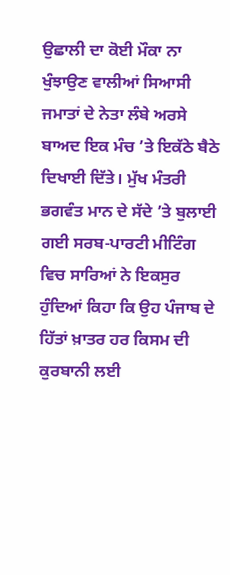ਉਛਾਲੀ ਦਾ ਕੋਈ ਮੌਕਾ ਨਾ ਖੁੰਝਾਉਣ ਵਾਲੀਆਂ ਸਿਆਸੀ ਜਮਾਤਾਂ ਦੇ ਨੇਤਾ ਲੰਬੇ ਅਰਸੇ ਬਾਅਦ ਇਕ ਮੰਚ ’ਤੇ ਇਕੱਠੇ ਬੈਠੇ ਦਿਖਾਈ ਦਿੱਤੇ। ਮੁੱਖ ਮੰਤਰੀ ਭਗਵੰਤ ਮਾਨ ਦੇ ਸੱਦੇ ’ਤੇ ਬੁਲਾਈ ਗਈ ਸਰਬ-ਪਾਰਟੀ ਮੀਟਿੰਗ ਵਿਚ ਸਾਰਿਆਂ ਨੇ ਇਕਸੁਰ ਹੁੰਦਿਆਂ ਕਿਹਾ ਕਿ ਉਹ ਪੰਜਾਬ ਦੇ ਹਿੱਤਾਂ ਖ਼ਾਤਰ ਹਰ ਕਿਸਮ ਦੀ ਕੁਰਬਾਨੀ ਲਈ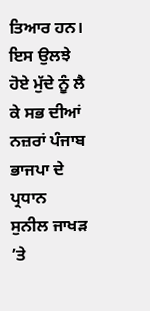ਤਿਆਰ ਹਨ। ਇਸ ਉਲਝੇ ਹੋਏ ਮੁੱਦੇ ਨੂੰ ਲੈ ਕੇ ਸਭ ਦੀਆਂ ਨਜ਼ਰਾਂ ਪੰਜਾਬ ਭਾਜਪਾ ਦੇ ਪ੍ਰਧਾਨ ਸੁਨੀਲ ਜਾਖੜ ’ਤੇ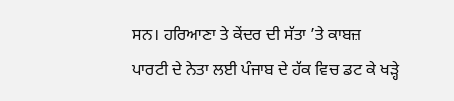ਸਨ। ਹਰਿਆਣਾ ਤੇ ਕੇਂਦਰ ਦੀ ਸੱਤਾ ’ਤੇ ਕਾਬਜ਼ ਪਾਰਟੀ ਦੇ ਨੇਤਾ ਲਈ ਪੰਜਾਬ ਦੇ ਹੱਕ ਵਿਚ ਡਟ ਕੇ ਖੜ੍ਹੇ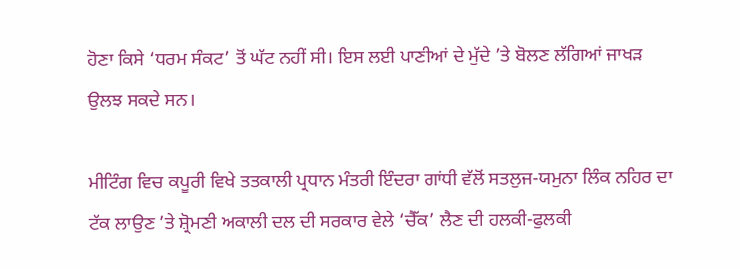ਹੋਣਾ ਕਿਸੇ ‘ਧਰਮ ਸੰਕਟ’ ਤੋਂ ਘੱਟ ਨਹੀਂ ਸੀ। ਇਸ ਲਈ ਪਾਣੀਆਂ ਦੇ ਮੁੱਦੇ ’ਤੇ ਬੋਲਣ ਲੱਗਿਆਂ ਜਾਖੜ ਉਲਝ ਸਕਦੇ ਸਨ।

ਮੀਟਿੰਗ ਵਿਚ ਕਪੂਰੀ ਵਿਖੇ ਤਤਕਾਲੀ ਪ੍ਰਧਾਨ ਮੰਤਰੀ ਇੰਦਰਾ ਗਾਂਧੀ ਵੱਲੋਂ ਸਤਲੁਜ-ਯਮੁਨਾ ਲਿੰਕ ਨਹਿਰ ਦਾ ਟੱਕ ਲਾਉਣ ’ਤੇ ਸ਼੍ਰੋਮਣੀ ਅਕਾਲੀ ਦਲ ਦੀ ਸਰਕਾਰ ਵੇਲੇ ‘ਚੈੱਕ’ ਲੈਣ ਦੀ ਹਲਕੀ-ਫੁਲਕੀ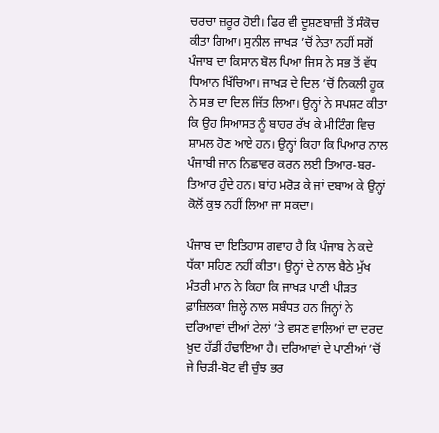ਚਰਚਾ ਜ਼ਰੂਰ ਹੋਈ। ਫਿਰ ਵੀ ਦੂਸ਼ਣਬਾਜ਼ੀ ਤੋਂ ਸੰਕੋਚ ਕੀਤਾ ਗਿਆ। ਸੁਨੀਲ ਜਾਖੜ ’ਚੋਂ ਨੇਤਾ ਨਹੀਂ ਸਗੋਂ ਪੰਜਾਬ ਦਾ ਕਿਸਾਨ ਬੋਲ ਪਿਆ ਜਿਸ ਨੇ ਸਭ ਤੋਂ ਵੱਧ ਧਿਆਨ ਖਿੱਚਿਆ। ਜਾਖੜ ਦੇ ਦਿਲ ’ਚੋਂ ਨਿਕਲੀ ਹੂਕ ਨੇ ਸਭ ਦਾ ਦਿਲ ਜਿੱਤ ਲਿਆ। ਉਨ੍ਹਾਂ ਨੇ ਸਪਸ਼ਟ ਕੀਤਾ ਕਿ ਉਹ ਸਿਆਸਤ ਨੂੰ ਬਾਹਰ ਰੱਖ ਕੇ ਮੀਟਿੰਗ ਵਿਚ ਸ਼ਾਮਲ ਹੋਣ ਆਏ ਹਨ। ਉਨ੍ਹਾਂ ਕਿਹਾ ਕਿ ਪਿਆਰ ਨਾਲ ਪੰਜਾਬੀ ਜਾਨ ਨਿਛਾਵਰ ਕਰਨ ਲਈ ਤਿਆਰ-ਬਰ-ਤਿਆਰ ਹੁੰਦੇ ਹਨ। ਬਾਂਹ ਮਰੋੜ ਕੇ ਜਾਂ ਦਬਾਅ ਕੇ ਉਨ੍ਹਾਂ ਕੋਲੋਂ ਕੁਝ ਨਹੀਂ ਲਿਆ ਜਾ ਸਕਦਾ।

ਪੰਜਾਬ ਦਾ ਇਤਿਹਾਸ ਗਵਾਹ ਹੈ ਕਿ ਪੰਜਾਬ ਨੇ ਕਦੇ ਧੱਕਾ ਸਹਿਣ ਨਹੀਂ ਕੀਤਾ। ਉਨ੍ਹਾਂ ਦੇ ਨਾਲ ਬੈਠੇ ਮੁੱਖ ਮੰਤਰੀ ਮਾਨ ਨੇ ਕਿਹਾ ਕਿ ਜਾਖੜ ਪਾਣੀ ਪੀੜਤ ਫ਼ਾਜ਼ਿਲਕਾ ਜ਼ਿਲ੍ਹੇ ਨਾਲ ਸਬੰਧਤ ਹਨ ਜਿਨ੍ਹਾਂ ਨੇ ਦਰਿਆਵਾਂ ਦੀਆਂ ਟੇਲਾਂ ’ਤੇ ਵਸਣ ਵਾਲਿਆਂ ਦਾ ਦਰਦ ਖ਼ੁਦ ਹੱਡੀਂ ਹੰਢਾਇਆ ਹੈ। ਦਰਿਆਵਾਂ ਦੇ ਪਾਣੀਆਂ ’ਚੋਂ ਜੇ ਚਿੜੀ-ਬੋਟ ਵੀ ਚੁੰਝ ਭਰ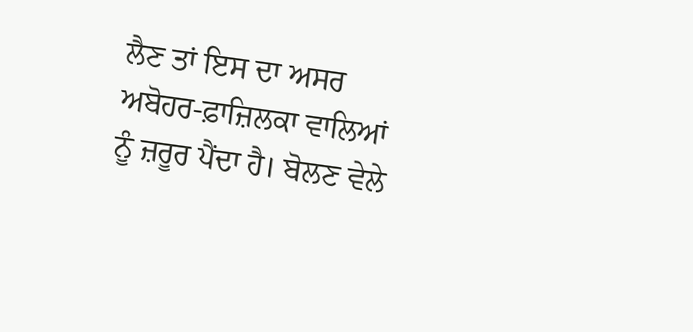ਲੈਣ ਤਾਂ ਇਸ ਦਾ ਅਸਰ ਅਬੋਹਰ-ਫ਼ਾਜ਼ਿਲਕਾ ਵਾਲਿਆਂ ਨੂੰ ਜ਼ਰੂਰ ਪੈਂਦਾ ਹੈ। ਬੋਲਣ ਵੇਲੇ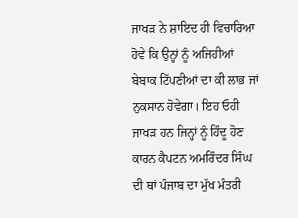ਜਾਖੜ ਨੇ ਸ਼ਾਇਦ ਹੀ ਵਿਚਾਰਿਆ ਹੋਵੇ ਕਿ ਉਨ੍ਹਾਂ ਨੂੰ ਅਜਿਹੀਆਂ ਬੇਬਾਕ ਟਿੱਪਣੀਆਂ ਦਾ ਕੀ ਲਾਭ ਜਾਂ ਨੁਕਸਾਨ ਹੋਵੇਗਾ। ਇਹ ਓਹੀ ਜਾਖੜ ਹਨ ਜਿਨ੍ਹਾਂ ਨੂੰ ਹਿੰਦੂ ਹੋਣ ਕਾਰਨ ਕੈਪਟਨ ਅਮਰਿੰਦਰ ਸਿੰਘ ਦੀ ਥਾਂ ਪੰਜਾਬ ਦਾ ਮੁੱਖ ਮੰਤਰੀ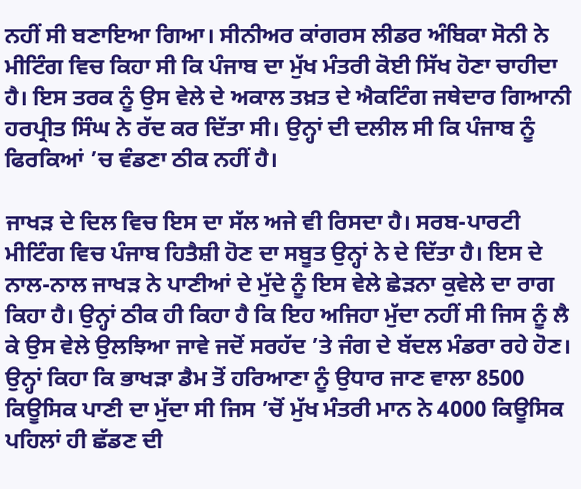ਨਹੀਂ ਸੀ ਬਣਾਇਆ ਗਿਆ। ਸੀਨੀਅਰ ਕਾਂਗਰਸ ਲੀਡਰ ਅੰਬਿਕਾ ਸੋਨੀ ਨੇ ਮੀਟਿੰਗ ਵਿਚ ਕਿਹਾ ਸੀ ਕਿ ਪੰਜਾਬ ਦਾ ਮੁੱਖ ਮੰਤਰੀ ਕੋਈ ਸਿੱਖ ਹੋਣਾ ਚਾਹੀਦਾ ਹੈ। ਇਸ ਤਰਕ ਨੂੰ ਉਸ ਵੇਲੇ ਦੇ ਅਕਾਲ ਤਖ਼ਤ ਦੇ ਐਕਟਿੰਗ ਜਥੇਦਾਰ ਗਿਆਨੀ ਹਰਪ੍ਰੀਤ ਸਿੰਘ ਨੇ ਰੱਦ ਕਰ ਦਿੱਤਾ ਸੀ। ਉਨ੍ਹਾਂ ਦੀ ਦਲੀਲ ਸੀ ਕਿ ਪੰਜਾਬ ਨੂੰ ਫਿਰਕਿਆਂ ’ਚ ਵੰਡਣਾ ਠੀਕ ਨਹੀਂ ਹੈ।

ਜਾਖੜ ਦੇ ਦਿਲ ਵਿਚ ਇਸ ਦਾ ਸੱਲ ਅਜੇ ਵੀ ਰਿਸਦਾ ਹੈ। ਸਰਬ-ਪਾਰਟੀ ਮੀਟਿੰਗ ਵਿਚ ਪੰਜਾਬ ਹਿਤੈਸ਼ੀ ਹੋਣ ਦਾ ਸਬੂਤ ਉਨ੍ਹਾਂ ਨੇ ਦੇ ਦਿੱਤਾ ਹੈ। ਇਸ ਦੇ ਨਾਲ-ਨਾਲ ਜਾਖੜ ਨੇ ਪਾਣੀਆਂ ਦੇ ਮੁੱਦੇ ਨੂੰ ਇਸ ਵੇਲੇ ਛੇੜਨਾ ਕੁਵੇਲੇ ਦਾ ਰਾਗ ਕਿਹਾ ਹੈ। ਉਨ੍ਹਾਂ ਠੀਕ ਹੀ ਕਿਹਾ ਹੈ ਕਿ ਇਹ ਅਜਿਹਾ ਮੁੱਦਾ ਨਹੀਂ ਸੀ ਜਿਸ ਨੂੰ ਲੈ ਕੇ ਉਸ ਵੇਲੇ ਉਲਝਿਆ ਜਾਵੇ ਜਦੋਂ ਸਰਹੱਦ ’ਤੇ ਜੰਗ ਦੇ ਬੱਦਲ ਮੰਡਰਾ ਰਹੇ ਹੋਣ। ਉਨ੍ਹਾਂ ਕਿਹਾ ਕਿ ਭਾਖੜਾ ਡੈਮ ਤੋਂ ਹਰਿਆਣਾ ਨੂੰ ਉਧਾਰ ਜਾਣ ਵਾਲਾ 8500 ਕਿਊਸਿਕ ਪਾਣੀ ਦਾ ਮੁੱਦਾ ਸੀ ਜਿਸ ’ਚੋਂ ਮੁੱਖ ਮੰਤਰੀ ਮਾਨ ਨੇ 4000 ਕਿਊਸਿਕ ਪਹਿਲਾਂ ਹੀ ਛੱਡਣ ਦੀ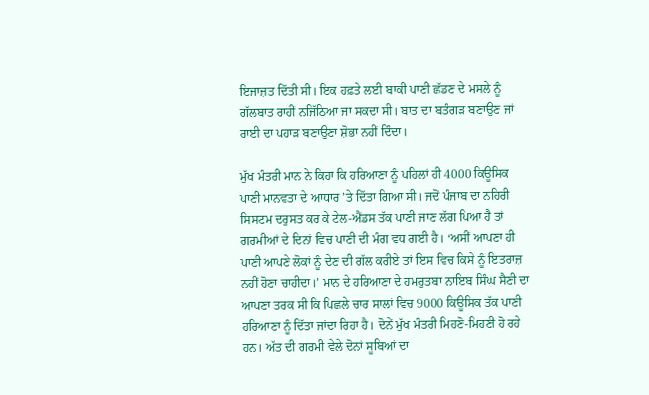ਇਜਾਜ਼ਤ ਦਿੱਤੀ ਸੀ। ਇਕ ਹਫ਼ਤੇ ਲਈ ਬਾਕੀ ਪਾਣੀ ਛੱਡਣ ਦੇ ਮਸਲੇ ਨੂੰ ਗੱਲਬਾਤ ਰਾਹੀਂ ਨਜਿੱਠਿਆ ਜਾ ਸਕਦਾ ਸੀ। ਬਾਤ ਦਾ ਬਤੰਗੜ ਬਣਾਉਣ ਜਾਂ ਰਾਈ ਦਾ ਪਹਾੜ ਬਣਾਉਣਾ ਸ਼ੋਭਾ ਨਹੀਂ ਦਿੰਦਾ।

ਮੁੱਖ ਮੰਤਰੀ ਮਾਨ ਨੇ ਕਿਹਾ ਕਿ ਹਰਿਆਣਾ ਨੂੰ ਪਹਿਲਾਂ ਹੀ 4000 ਕਿਊਸਿਕ ਪਾਣੀ ਮਾਨਵਤਾ ਦੇ ਆਧਾਰ ’ਤੇ ਦਿੱਤਾ ਗਿਆ ਸੀ। ਜਦੋਂ ਪੰਜਾਬ ਦਾ ਨਹਿਰੀ ਸਿਸਟਮ ਦਰੁਸਤ ਕਰ ਕੇ ਟੇਲ-ਐਂਡਸ ਤੱਕ ਪਾਣੀ ਜਾਣ ਲੱਗ ਪਿਆ ਹੈ ਤਾਂ ਗਰਮੀਆਂ ਦੇ ਦਿਨਾਂ ਵਿਚ ਪਾਣੀ ਦੀ ਮੰਗ ਵਧ ਗਈ ਹੈ। ‘ਅਸੀਂ ਆਪਣਾ ਹੀ ਪਾਣੀ ਆਪਣੇ ਲੋਕਾਂ ਨੂੰ ਦੇਣ ਦੀ ਗੱਲ ਕਰੀਏ ਤਾਂ ਇਸ ਵਿਚ ਕਿਸੇ ਨੂੰ ਇਤਰਾਜ਼ ਨਹੀਂ ਹੋਣਾ ਚਾਹੀਦਾ।’ ਮਾਨ ਦੇ ਹਰਿਆਣਾ ਦੇ ਹਮਰੁਤਬਾ ਨਾਇਬ ਸਿੰਘ ਸੈਣੀ ਦਾ ਆਪਣਾ ਤਰਕ ਸੀ ਕਿ ਪਿਛਲੇ ਚਾਰ ਸਾਲਾਂ ਵਿਚ 9000 ਕਿਊਸਿਕ ਤੱਕ ਪਾਣੀ ਹਰਿਆਣਾ ਨੂੰ ਦਿੱਤਾ ਜਾਂਦਾ ਰਿਹਾ ਹੈ। ਦੋਨੇਂ ਮੁੱਖ ਮੰਤਰੀ ਮਿਹਣੋ-ਮਿਹਣੀ ਹੋ ਰਹੇ ਹਨ। ਅੱਤ ਦੀ ਗਰਮੀ ਵੇਲੇ ਦੋਨਾਂ ਸੂਬਿਆਂ ਦਾ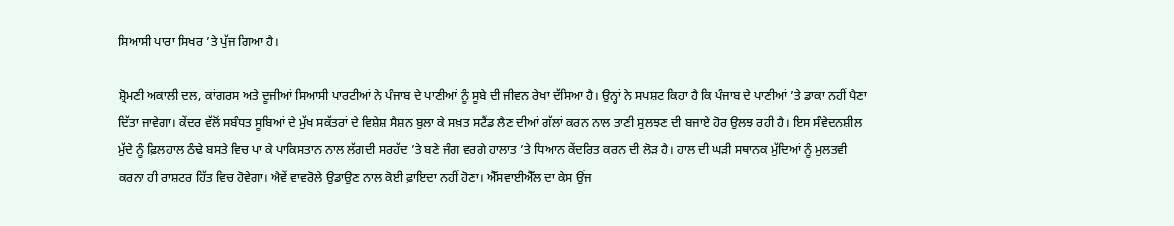ਸਿਆਸੀ ਪਾਰਾ ਸਿਖਰ ’ਤੇ ਪੁੱਜ ਗਿਆ ਹੈ।

ਸ਼੍ਰੋਮਣੀ ਅਕਾਲੀ ਦਲ, ਕਾਂਗਰਸ ਅਤੇ ਦੂਜੀਆਂ ਸਿਆਸੀ ਪਾਰਟੀਆਂ ਨੇ ਪੰਜਾਬ ਦੇ ਪਾਣੀਆਂ ਨੂੰ ਸੂਬੇ ਦੀ ਜੀਵਨ ਰੇਖਾ ਦੱਸਿਆ ਹੈ। ਉਨ੍ਹਾਂ ਨੇ ਸਪਸ਼ਟ ਕਿਹਾ ਹੈ ਕਿ ਪੰਜਾਬ ਦੇ ਪਾਣੀਆਂ ’ਤੇ ਡਾਕਾ ਨਹੀਂ ਪੈਣਾ ਦਿੱਤਾ ਜਾਵੇਗਾ। ਕੇਂਦਰ ਵੱਲੋਂ ਸਬੰਧਤ ਸੂਬਿਆਂ ਦੇ ਮੁੱਖ ਸਕੱਤਰਾਂ ਦੇ ਵਿਸ਼ੇਸ਼ ਸੈਸ਼ਨ ਬੁਲਾ ਕੇ ਸਖ਼ਤ ਸਟੈਂਡ ਲੈਣ ਦੀਆਂ ਗੱਲਾਂ ਕਰਨ ਨਾਲ ਤਾਣੀ ਸੁਲਝਣ ਦੀ ਬਜਾਏ ਹੋਰ ਉਲਝ ਰਹੀ ਹੈ। ਇਸ ਸੰਵੇਦਨਸ਼ੀਲ ਮੁੱਦੇ ਨੂੰ ਫ਼ਿਲਹਾਲ ਠੰਢੇ ਬਸਤੇ ਵਿਚ ਪਾ ਕੇ ਪਾਕਿਸਤਾਨ ਨਾਲ ਲੱਗਦੀ ਸਰਹੱਦ ’ਤੇ ਬਣੇ ਜੰਗ ਵਰਗੇ ਹਾਲਾਤ ’ਤੇ ਧਿਆਨ ਕੇਂਦਰਿਤ ਕਰਨ ਦੀ ਲੋੜ ਹੈ। ਹਾਲ ਦੀ ਘੜੀ ਸਥਾਨਕ ਮੁੱਦਿਆਂ ਨੂੰ ਮੁਲਤਵੀ ਕਰਨਾ ਹੀ ਰਾਸ਼ਟਰ ਹਿੱਤ ਵਿਚ ਹੋਵੇਗਾ। ਐਵੇਂ ਵਾਵਰੋਲੇ ਉਡਾਉਣ ਨਾਲ ਕੋਈ ਫ਼ਾਇਦਾ ਨਹੀਂ ਹੋਣਾ। ਐੱਸਵਾਈਐੱਲ ਦਾ ਕੇਸ ਉਂਜ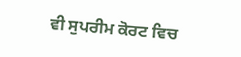ਵੀ ਸੁਪਰੀਮ ਕੋਰਟ ਵਿਚ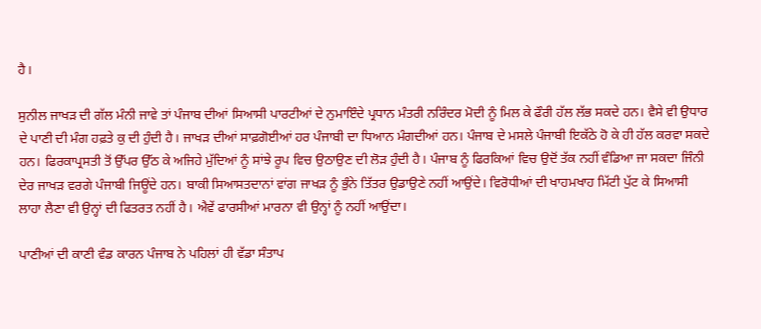ਹੈ।

ਸੁਨੀਲ ਜਾਖੜ ਦੀ ਗੱਲ ਮੰਨੀ ਜਾਵੇ ਤਾਂ ਪੰਜਾਬ ਦੀਆਂ ਸਿਆਸੀ ਪਾਰਟੀਆਂ ਦੇ ਨੁਮਾਇੰਦੇ ਪ੍ਰਧਾਨ ਮੰਤਰੀ ਨਰਿੰਦਰ ਮੋਦੀ ਨੂੰ ਮਿਲ ਕੇ ਫੌਰੀ ਹੱਲ ਲੱਭ ਸਕਦੇ ਹਨ। ਵੈਸੇ ਵੀ ਉਧਾਰ ਦੇ ਪਾਣੀ ਦੀ ਮੰਗ ਹਫ਼ਤੇ ਕੁ ਦੀ ਹੁੰਦੀ ਹੈ। ਜਾਖੜ ਦੀਆਂ ਸਾਫ਼ਗੋਈਆਂ ਹਰ ਪੰਜਾਬੀ ਦਾ ਧਿਆਨ ਮੰਗਦੀਆਂ ਹਨ। ਪੰਜਾਬ ਦੇ ਮਸਲੇ ਪੰਜਾਬੀ ਇਕੱਠੇ ਹੋ ਕੇ ਹੀ ਹੱਲ ਕਰਵਾ ਸਕਦੇ ਹਨ। ਫਿਰਕਾਪ੍ਰਸਤੀ ਤੋਂ ਉੱਪਰ ਉੱਠ ਕੇ ਅਜਿਹੇ ਮੁੱਦਿਆਂ ਨੂੰ ਸਾਂਝੇ ਰੂਪ ਵਿਚ ਉਠਾਉਣ ਦੀ ਲੋੜ ਹੁੰਦੀ ਹੈ। ਪੰਜਾਬ ਨੂੰ ਫਿਰਕਿਆਂ ਵਿਚ ਉਦੋਂ ਤੱਕ ਨਹੀਂ ਵੰਡਿਆ ਜਾ ਸਕਦਾ ਜਿੰਨੀ ਦੇਰ ਜਾਖੜ ਵਰਗੇ ਪੰਜਾਬੀ ਜਿਊਂਦੇ ਹਨ। ਬਾਕੀ ਸਿਆਸਤਦਾਨਾਂ ਵਾਂਗ ਜਾਖੜ ਨੂੰ ਭੁੰਨੇ ਤਿੱਤਰ ਉਡਾਉਣੇ ਨਹੀਂ ਆਉਂਦੇ। ਵਿਰੋਧੀਆਂ ਦੀ ਖਾਹਮਖਾਹ ਮਿੱਟੀ ਪੁੱਟ ਕੇ ਸਿਆਸੀ ਲਾਹਾ ਲੈਣਾ ਵੀ ਉਨ੍ਹਾਂ ਦੀ ਫਿਤਰਤ ਨਹੀਂ ਹੈ। ਐਵੇਂ ਫਾਰਸੀਆਂ ਮਾਰਨਾ ਵੀ ਉਨ੍ਹਾਂ ਨੂੰ ਨਹੀਂ ਆਉਂਦਾ।

ਪਾਣੀਆਂ ਦੀ ਕਾਣੀ ਵੰਡ ਕਾਰਨ ਪੰਜਾਬ ਨੇ ਪਹਿਲਾਂ ਹੀ ਵੱਡਾ ਸੰਤਾਪ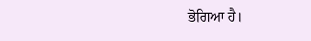ਭੋਗਿਆ ਹੈ।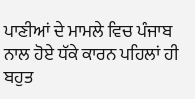ਪਾਣੀਆਂ ਦੇ ਮਾਮਲੇ ਵਿਚ ਪੰਜਾਬ ਨਾਲ ਹੋਏ ਧੱਕੇ ਕਾਰਨ ਪਹਿਲਾਂ ਹੀ ਬਹੁਤ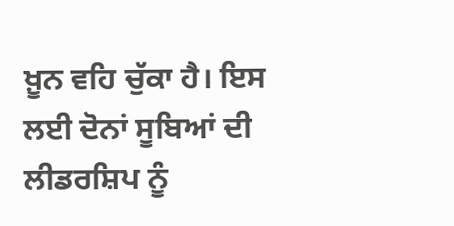ਖ਼ੂਨ ਵਹਿ ਚੁੱਕਾ ਹੈ। ਇਸ ਲਈ ਦੋਨਾਂ ਸੂਬਿਆਂ ਦੀ ਲੀਡਰਸ਼ਿਪ ਨੂੰ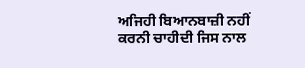ਅਜਿਹੀ ਬਿਆਨਬਾਜ਼ੀ ਨਹੀਂ ਕਰਨੀ ਚਾਹੀਦੀ ਜਿਸ ਨਾਲ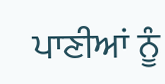ਪਾਣੀਆਂ ਨੂੰ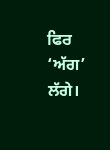ਫਿਰ ‘ਅੱਗ’ ਲੱਗੇ।